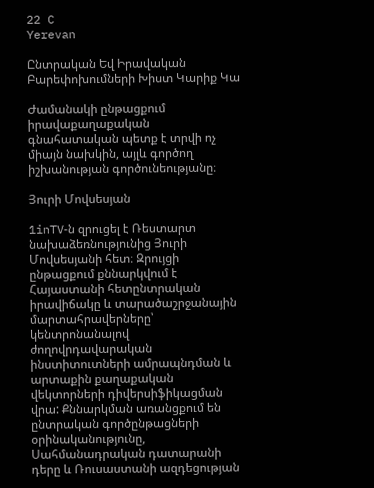22 C
Yerevan

Ընտրական Եվ Իրավական Բարեփոխումների Խիստ Կարիք Կա

Ժամանակի ընթացքում իրավաքաղաքական գնահատական պետք է տրվի ոչ միայն նախկին, այլև գործող իշխանության գործունեությանը։

Յուրի Մովսեսյան

1inTV‑ն զրուցել է Ռեստարտ նախաձեռնությունից Յուրի Մովսեսյանի հետ։ Զրույցի ընթացքում քննարկվում է Հայաստանի հետընտրական իրավիճակը և տարածաշրջանային մարտահրավերները՝ կենտրոնանալով ժողովրդավարական ինստիտուտների ամրապնդման և արտաքին քաղաքական վեկտորների դիվերսիֆիկացման վրա: Քննարկման առանցքում են ընտրական գործընթացների օրինականությունը, Սահմանադրական դատարանի դերը և Ռուսաստանի ազդեցության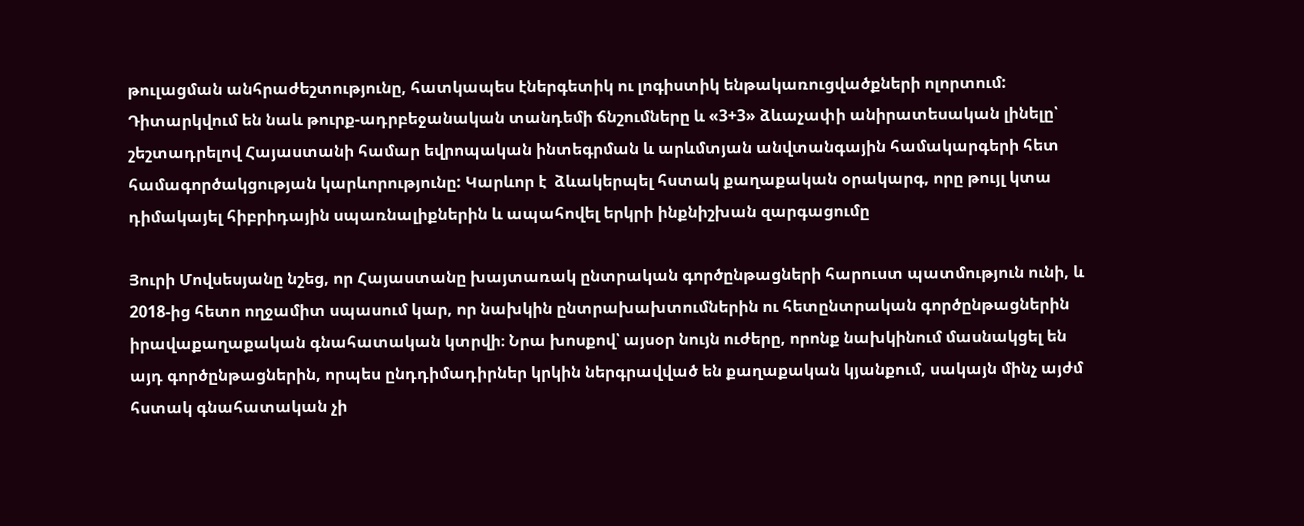թուլացման անհրաժեշտությունը, հատկապես էներգետիկ ու լոգիստիկ ենթակառուցվածքների ոլորտում:  Դիտարկվում են նաև թուրք-ադրբեջանական տանդեմի ճնշումները և «3+3» ձևաչափի անիրատեսական լինելը՝ շեշտադրելով Հայաստանի համար եվրոպական ինտեգրման և արևմտյան անվտանգային համակարգերի հետ համագործակցության կարևորությունը: Կարևոր է  ձևակերպել հստակ քաղաքական օրակարգ, որը թույլ կտա դիմակայել հիբրիդային սպառնալիքներին և ապահովել երկրի ինքնիշխան զարգացումը

Յուրի Մովսեսյանը նշեց, որ Հայաստանը խայտառակ ընտրական գործընթացների հարուստ պատմություն ունի, և 2018-ից հետո ողջամիտ սպասում կար, որ նախկին ընտրախախտումներին ու հետընտրական գործընթացներին իրավաքաղաքական գնահատական կտրվի։ Նրա խոսքով՝ այսօր նույն ուժերը, որոնք նախկինում մասնակցել են այդ գործընթացներին, որպես ընդդիմադիրներ կրկին ներգրավված են քաղաքական կյանքում, սակայն մինչ այժմ հստակ գնահատական չի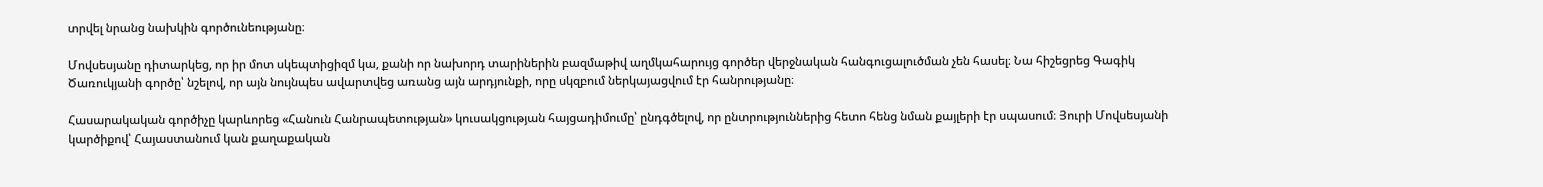տրվել նրանց նախկին գործունեությանը։

Մովսեսյանը դիտարկեց, որ իր մոտ սկեպտիցիզմ կա, քանի որ նախորդ տարիներին բազմաթիվ աղմկահարույց գործեր վերջնական հանգուցալուծման չեն հասել։ Նա հիշեցրեց Գագիկ Ծառուկյանի գործը՝ նշելով, որ այն նույնպես ավարտվեց առանց այն արդյունքի, որը սկզբում ներկայացվում էր հանրությանը։

Հասարակական գործիչը կարևորեց «Հանուն Հանրապետության» կուսակցության հայցադիմումը՝ ընդգծելով, որ ընտրություններից հետո հենց նման քայլերի էր սպասում։ Յուրի Մովսեսյանի կարծիքով՝ Հայաստանում կան քաղաքական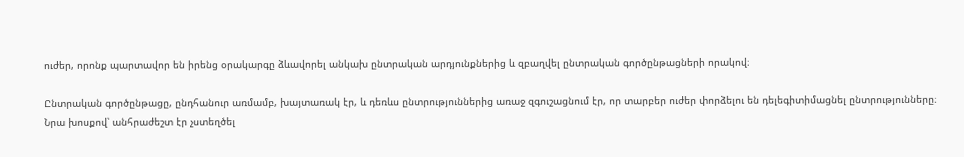ուժեր, որոնք պարտավոր են իրենց օրակարգը ձևավորել անկախ ընտրական արդյունքներից և զբաղվել ընտրական գործընթացների որակով։

Ընտրական գործընթացը, ընդհանուր առմամբ, խայտառակ էր, և դեռևս ընտրություններից առաջ զգուշացնում էր, որ տարբեր ուժեր փորձելու են դելեգիտիմացնել ընտրությունները։ Նրա խոսքով՝ անհրաժեշտ էր չստեղծել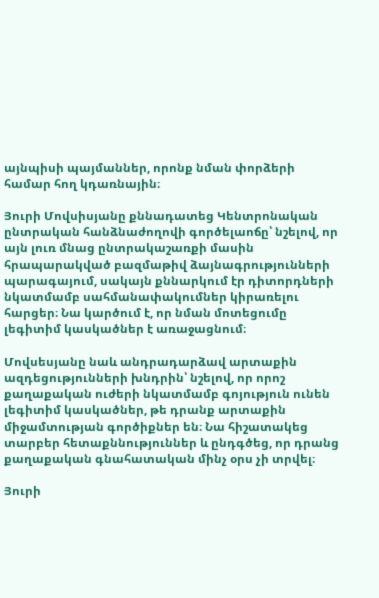այնպիսի պայմաններ, որոնք նման փորձերի համար հող կդառնային։

Յուրի Մովսիսյանը քննադատեց Կենտրոնական ընտրական հանձնաժողովի գործելաոճը՝ նշելով, որ այն լուռ մնաց ընտրակաշառքի մասին հրապարակված բազմաթիվ ձայնագրությունների պարագայում, սակայն քննարկում էր դիտորդների նկատմամբ սահմանափակումներ կիրառելու հարցեր։ Նա կարծում է, որ նման մոտեցումը լեգիտիմ կասկածներ է առաջացնում։

Մովսեսյանը նաև անդրադարձավ արտաքին ազդեցությունների խնդրին՝ նշելով, որ որոշ քաղաքական ուժերի նկատմամբ գոյություն ունեն լեգիտիմ կասկածներ, թե դրանք արտաքին միջամտության գործիքներ են։ Նա հիշատակեց տարբեր հետաքննություններ և ընդգծեց, որ դրանց քաղաքական գնահատական մինչ օրս չի տրվել։

Յուրի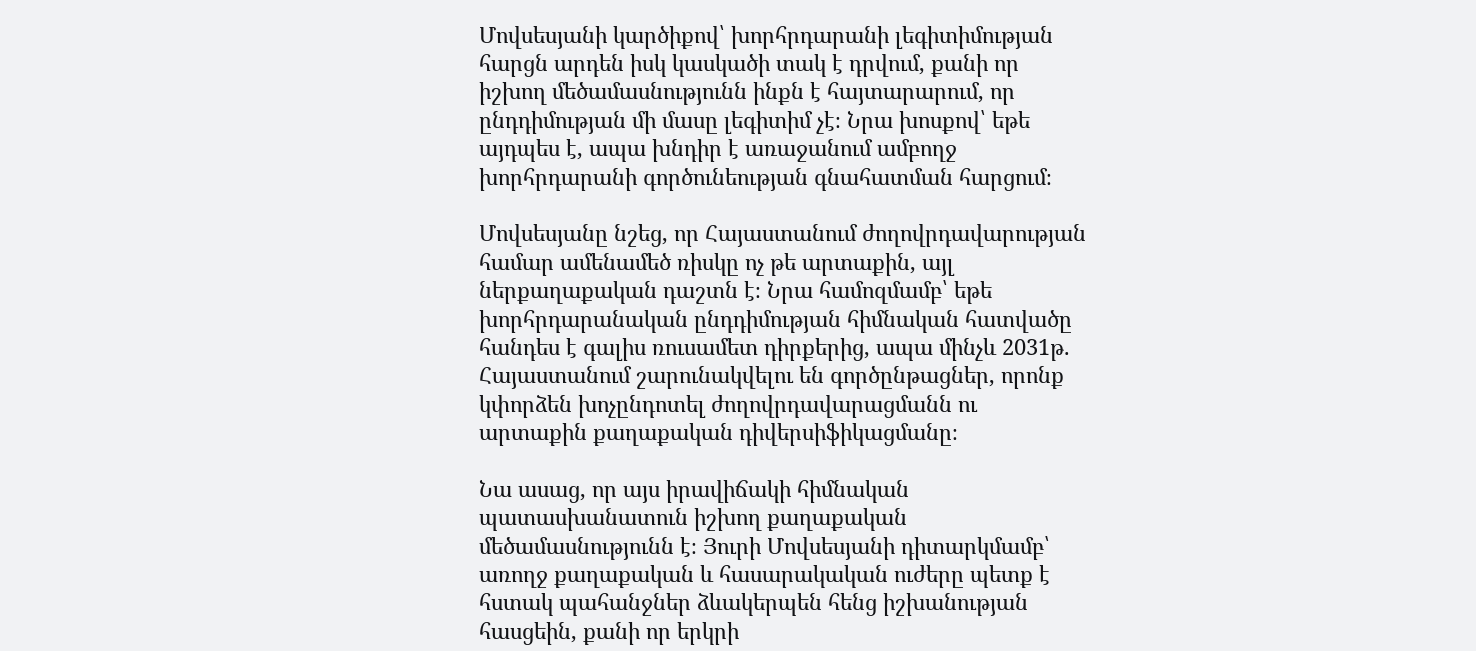Մովսեսյանի կարծիքով՝ խորհրդարանի լեգիտիմության հարցն արդեն իսկ կասկածի տակ է դրվում, քանի որ իշխող մեծամասնությունն ինքն է հայտարարում, որ ընդդիմության մի մասը լեգիտիմ չէ։ Նրա խոսքով՝ եթե այդպես է, ապա խնդիր է առաջանում ամբողջ խորհրդարանի գործունեության գնահատման հարցում։

Մովսեսյանը նշեց, որ Հայաստանում ժողովրդավարության համար ամենամեծ ռիսկը ոչ թե արտաքին, այլ ներքաղաքական դաշտն է։ Նրա համոզմամբ՝ եթե խորհրդարանական ընդդիմության հիմնական հատվածը հանդես է գալիս ռուսամետ դիրքերից, ապա մինչև 2031թ. Հայաստանում շարունակվելու են գործընթացներ, որոնք կփորձեն խոչընդոտել ժողովրդավարացմանն ու արտաքին քաղաքական դիվերսիֆիկացմանը։

Նա ասաց, որ այս իրավիճակի հիմնական պատասխանատուն իշխող քաղաքական մեծամասնությունն է։ Յուրի Մովսեսյանի դիտարկմամբ՝ առողջ քաղաքական և հասարակական ուժերը պետք է հստակ պահանջներ ձևակերպեն հենց իշխանության հասցեին, քանի որ երկրի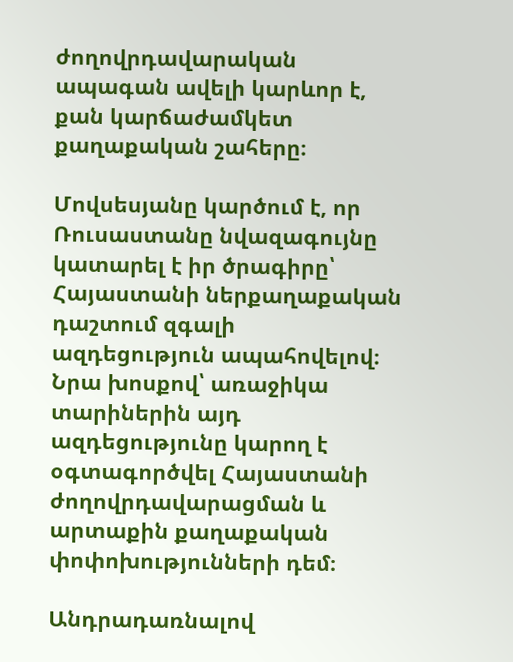ժողովրդավարական ապագան ավելի կարևոր է, քան կարճաժամկետ քաղաքական շահերը։

Մովսեսյանը կարծում է, որ Ռուսաստանը նվազագույնը կատարել է իր ծրագիրը՝ Հայաստանի ներքաղաքական դաշտում զգալի ազդեցություն ապահովելով։ Նրա խոսքով՝ առաջիկա տարիներին այդ ազդեցությունը կարող է օգտագործվել Հայաստանի ժողովրդավարացման և արտաքին քաղաքական փոփոխությունների դեմ։

Անդրադառնալով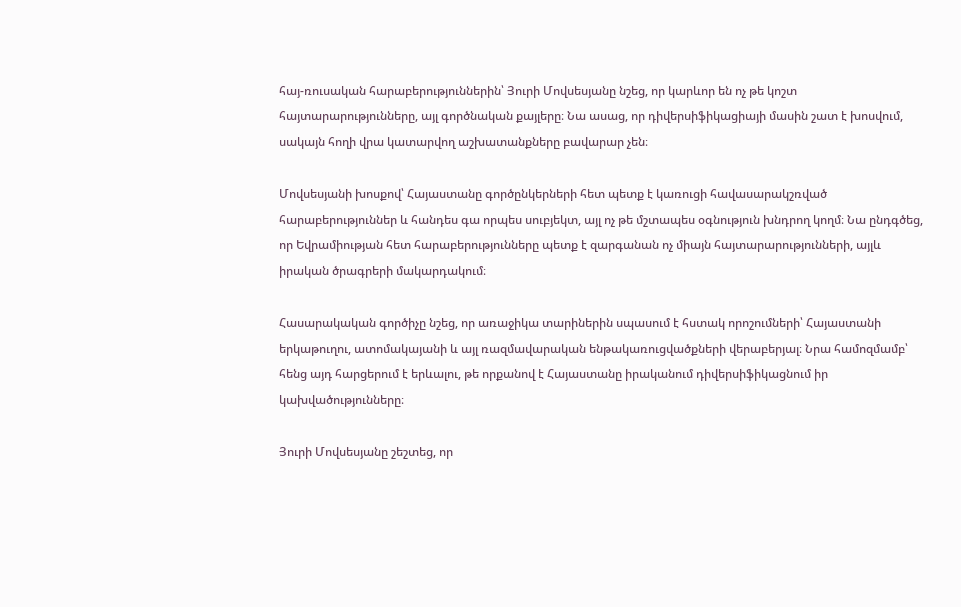հայ-ռուսական հարաբերություններին՝ Յուրի Մովսեսյանը նշեց, որ կարևոր են ոչ թե կոշտ հայտարարությունները, այլ գործնական քայլերը։ Նա ասաց, որ դիվերսիֆիկացիայի մասին շատ է խոսվում, սակայն հողի վրա կատարվող աշխատանքները բավարար չեն։

Մովսեսյանի խոսքով՝ Հայաստանը գործընկերների հետ պետք է կառուցի հավասարակշռված հարաբերություններ և հանդես գա որպես սուբյեկտ, այլ ոչ թե մշտապես օգնություն խնդրող կողմ։ Նա ընդգծեց, որ Եվրամիության հետ հարաբերությունները պետք է զարգանան ոչ միայն հայտարարությունների, այլև իրական ծրագրերի մակարդակում։

Հասարակական գործիչը նշեց, որ առաջիկա տարիներին սպասում է հստակ որոշումների՝ Հայաստանի երկաթուղու, ատոմակայանի և այլ ռազմավարական ենթակառուցվածքների վերաբերյալ։ Նրա համոզմամբ՝ հենց այդ հարցերում է երևալու, թե որքանով է Հայաստանը իրականում դիվերսիֆիկացնում իր կախվածությունները։

Յուրի Մովսեսյանը շեշտեց, որ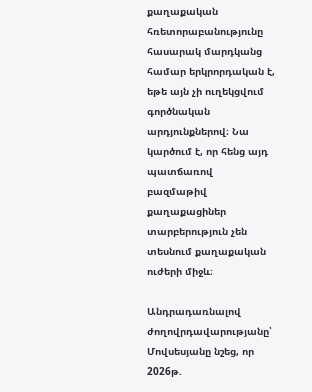քաղաքական հռետորաբանությունը հասարակ մարդկանց համար երկրորդական է, եթե այն չի ուղեկցվում գործնական արդյունքներով։ Նա կարծում է, որ հենց այդ պատճառով բազմաթիվ քաղաքացիներ տարբերություն չեն տեսնում քաղաքական ուժերի միջև։

Անդրադառնալով ժողովրդավարությանը՝ Մովսեսյանը նշեց, որ 2026թ.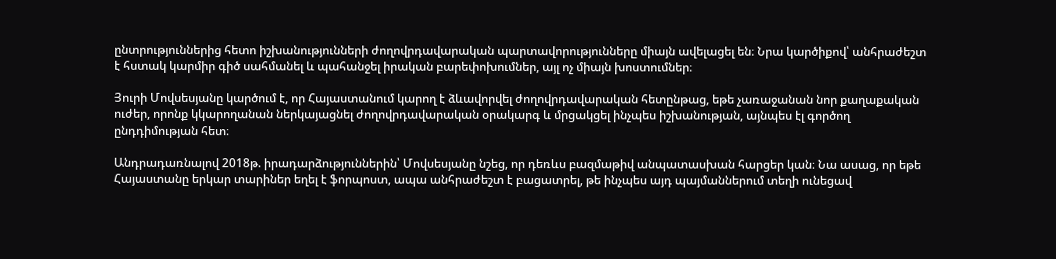ընտրություններից հետո իշխանությունների ժողովրդավարական պարտավորությունները միայն ավելացել են։ Նրա կարծիքով՝ անհրաժեշտ է հստակ կարմիր գիծ սահմանել և պահանջել իրական բարեփոխումներ, այլ ոչ միայն խոստումներ։

Յուրի Մովսեսյանը կարծում է, որ Հայաստանում կարող է ձևավորվել ժողովրդավարական հետընթաց, եթե չառաջանան նոր քաղաքական ուժեր, որոնք կկարողանան ներկայացնել ժողովրդավարական օրակարգ և մրցակցել ինչպես իշխանության, այնպես էլ գործող ընդդիմության հետ։

Անդրադառնալով 2018թ. իրադարձություններին՝ Մովսեսյանը նշեց, որ դեռևս բազմաթիվ անպատասխան հարցեր կան։ Նա ասաց, որ եթե Հայաստանը երկար տարիներ եղել է ֆորպոստ, ապա անհրաժեշտ է բացատրել, թե ինչպես այդ պայմաններում տեղի ունեցավ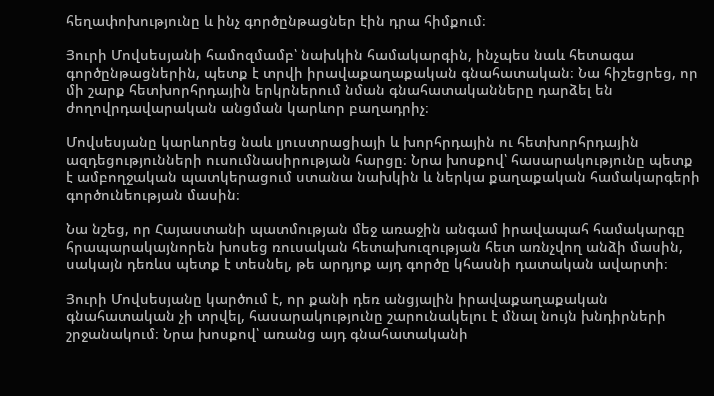հեղափոխությունը և ինչ գործընթացներ էին դրա հիմքում։

Յուրի Մովսեսյանի համոզմամբ՝ նախկին համակարգին, ինչպես նաև հետագա գործընթացներին, պետք է տրվի իրավաքաղաքական գնահատական։ Նա հիշեցրեց, որ մի շարք հետխորհրդային երկրներում նման գնահատականները դարձել են ժողովրդավարական անցման կարևոր բաղադրիչ։

Մովսեսյանը կարևորեց նաև լյուստրացիայի և խորհրդային ու հետխորհրդային ազդեցությունների ուսումնասիրության հարցը։ Նրա խոսքով՝ հասարակությունը պետք է ամբողջական պատկերացում ստանա նախկին և ներկա քաղաքական համակարգերի գործունեության մասին։

Նա նշեց, որ Հայաստանի պատմության մեջ առաջին անգամ իրավապահ համակարգը հրապարակայնորեն խոսեց ռուսական հետախուզության հետ առնչվող անձի մասին, սակայն դեռևս պետք է տեսնել, թե արդյոք այդ գործը կհասնի դատական ավարտի։

Յուրի Մովսեսյանը կարծում է, որ քանի դեռ անցյալին իրավաքաղաքական գնահատական չի տրվել, հասարակությունը շարունակելու է մնալ նույն խնդիրների շրջանակում։ Նրա խոսքով՝ առանց այդ գնահատականի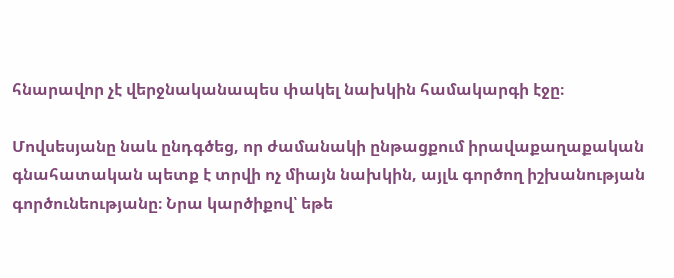հնարավոր չէ վերջնականապես փակել նախկին համակարգի էջը։

Մովսեսյանը նաև ընդգծեց, որ ժամանակի ընթացքում իրավաքաղաքական գնահատական պետք է տրվի ոչ միայն նախկին, այլև գործող իշխանության գործունեությանը։ Նրա կարծիքով՝ եթե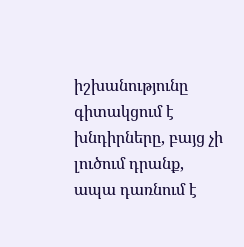իշխանությունը գիտակցում է խնդիրները, բայց չի լուծում դրանք, ապա դառնում է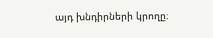այդ խնդիրների կրողը։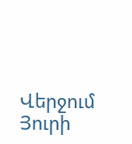Վերջում Յուրի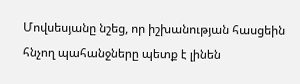Մովսեսյանը նշեց, որ իշխանության հասցեին հնչող պահանջները պետք է լինեն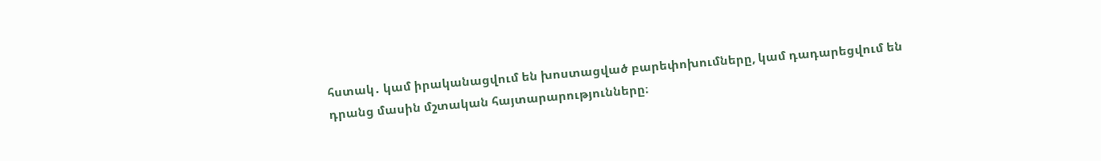հստակ․ կամ իրականացվում են խոստացված բարեփոխումները, կամ դադարեցվում են դրանց մասին մշտական հայտարարությունները։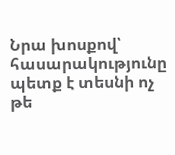Նրա խոսքով՝ հասարակությունը պետք է տեսնի ոչ թե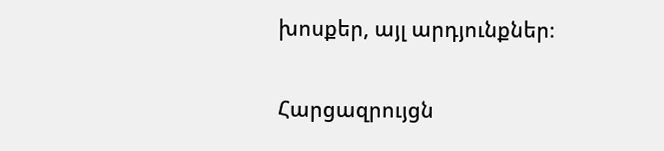խոսքեր, այլ արդյունքներ։

Հարցազրույցն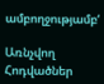ամբողջությամբ‘

Առնչվող Հոդվածներ